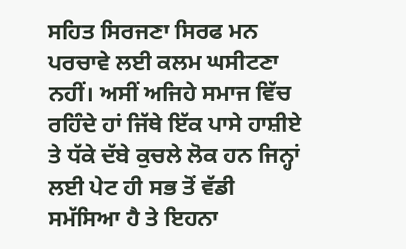ਸਹਿਤ ਸਿਰਜਣਾ ਸਿਰਫ ਮਨ ਪਰਚਾਵੇ ਲਈ ਕਲਮ ਘਸੀਟਣਾ ਨਹੀਂ। ਅਸੀਂ ਅਜਿਹੇ ਸਮਾਜ ਵਿੱਚ ਰਹਿੰਦੇ ਹਾਂ ਜਿੱਥੇ ਇੱਕ ਪਾਸੇ ਹਾਸ਼ੀਏ ਤੇ ਧੱਕੇ ਦੱਬੇ ਕੁਚਲੇ ਲੋਕ ਹਨ ਜਿਨ੍ਹਾਂ ਲਈ ਪੇਟ ਹੀ ਸਭ ਤੋਂ ਵੱਡੀ ਸਮੱਸਿਆ ਹੈ ਤੇ ਇਹਨਾ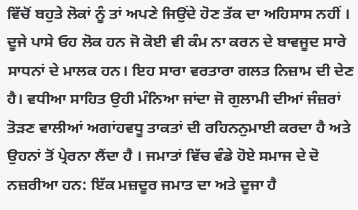ਵਿੱਚੋਂ ਬਹੁਤੇ ਲੋਕਾਂ ਨੂੰ ਤਾਂ ਅਪਣੇ ਜਿਉਂਦੇ ਹੋਣ ਤੱਕ ਦਾ ਅਹਿਸਾਸ ਨਹੀਂ । ਦੂਜੇ ਪਾਸੇ ਓਹ ਲੋਕ ਹਨ ਜੋ ਕੋਈ ਵੀ ਕੰਮ ਨਾ ਕਰਨ ਦੇ ਬਾਵਜੂਦ ਸਾਰੇ ਸਾਧਨਾਂ ਦੇ ਮਾਲਕ ਹਨ। ਇਹ ਸਾਰਾ ਵਰਤਾਰਾ ਗਲਤ ਨਿਜ਼ਾਮ ਦੀ ਦੇਣ ਹੈ। ਵਧੀਆ ਸਾਹਿਤ ਉਹੀ ਮੰਨਿਆ ਜਾਂਦਾ ਜੋ ਗੁਲਾਮੀ ਦੀਆਂ ਜੰਜ਼ਰਾਂ ਤੋੜਣ ਵਾਲੀਆਂ ਅਗਾਂਹਵਧੂ ਤਾਕਤਾਂ ਦੀ ਰਹਿਨਨੁਮਾਈ ਕਰਦਾ ਹੈ ਅਤੇ ਉਹਨਾਂ ਤੋਂ ਪ੍ਰੇਰਨਾ ਲੈਂਦਾ ਹੈ । ਜਮਾਤਾਂ ਵਿੱਚ ਵੰਡੇ ਹੋਏ ਸਮਾਜ ਦੇ ਦੋ ਨਜ਼ਰੀਆ ਹਨ: ਇੱਕ ਮਜ਼ਦੂਰ ਜਮਾਤ ਦਾ ਅਤੇ ਦੂਜਾ ਹੈ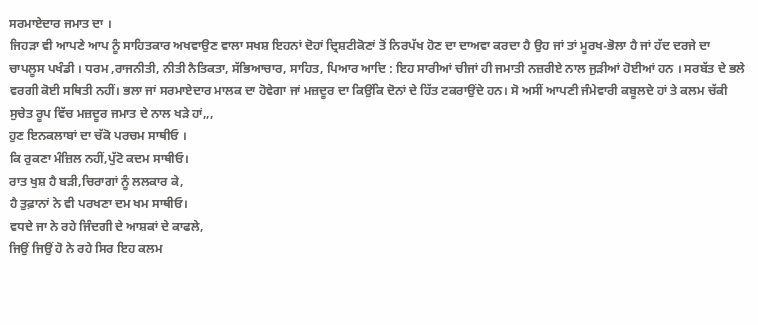ਸਰਮਾਏਦਾਰ ਜਮਾਤ ਦਾ ।
ਜਿਹੜਾ ਵੀ ਆਪਣੇ ਆਪ ਨੂੰ ਸਾਹਿਤਕਾਰ ਅਖਵਾਉਣ ਵਾਲਾ ਸਖਸ਼ ਇਹਨਾਂ ਦੋਹਾਂ ਦ੍ਰਿਸ਼ਟੀਕੋਣਾਂ ਤੋਂ ਨਿਰਪੱਖ ਹੋਣ ਦਾ ਦਾਅਵਾ ਕਰਦਾ ਹੈ ਉਹ ਜਾਂ ਤਾਂ ਮੂਰਖ-ਭੋਲਾ ਹੈ ਜਾਂ ਹੱਦ ਦਰਜੇ ਦਾ ਚਾਪਲੂਸ ਪਖੰਡੀ । ਧਰਮ ,ਰਾਜਨੀਤੀ, ਨੀਤੀ ਨੈਤਿਕਤਾ, ਸੱਭਿਆਚਾਰ, ਸਾਹਿਤ, ਪਿਆਰ ਆਦਿ : ਇਹ ਸਾਰੀਆਂ ਚੀਜਾਂ ਹੀ ਜਮਾਤੀ ਨਜ਼ਰੀਏ ਨਾਲ ਜੁੜੀਆਂ ਹੋਈਆਂ ਹਨ । ਸਰਬੱਤ ਦੇ ਭਲੇ ਵਰਗੀ ਕੋਈ ਸਥਿਤੀ ਨਹੀਂ। ਭਲਾ ਜਾਂ ਸਰਮਾਏਦਾਰ ਮਾਲਕ ਦਾ ਹੋਵੇਗਾ ਜਾਂ ਮਜ਼ਦੂਰ ਦਾ ਕਿਉਂਕਿ ਦੋਨਾਂ ਦੇ ਹਿੱਤ ਟਕਰਾਉਂਦੇ ਹਨ। ਸੋ ਅਸੀਂ ਆਪਣੀ ਜੰਮੇਵਾਰੀ ਕਬੂਲਦੇ ਹਾਂ ਤੇ ਕਲਮ ਚੱਕੀ ਸੁਚੇਤ ਰੂਪ ਵਿੱਚ ਮਜ਼ਦੂਰ ਜਮਾਤ ਦੇ ਨਾਲ ਖੜੇ ਹਾਂ,,,
ਹੁਣ ਇਨਕਲਾਬਾਂ ਦਾ ਚੱਕੋ ਪਰਚਮ ਸਾਥੀਓ ।
ਕਿ ਰੁਕਣਾ ਮੰਜ਼ਿਲ ਨਹੀਂ,ਪੁੱਟੋ ਕਦਮ ਸਾਥੀਓ।
ਰਾਤ ਖੁਸ਼ ਹੈ ਬੜੀ,ਚਿਰਾਗਾਂ ਨੂੰ ਲਲਕਾਰ ਕੇ,
ਹੈ ਤੁਫ਼ਾਨਾਂ ਨੇ ਵੀ ਪਰਖਣਾ ਦਮ ਖਮ ਸਾਥੀਓ।
ਵਧਦੇ ਜਾ ਨੇ ਰਹੇ ਜਿੰਦਗੀ ਦੇ ਆਸ਼ਕਾਂ ਦੇ ਕਾਫਲੇ,
ਜਿਉਂ ਜਿਉਂ ਹੋ ਨੇ ਰਹੇ ਸਿਰ ਇਹ ਕਲਮ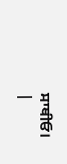ਸਾਥੀਓ।
|